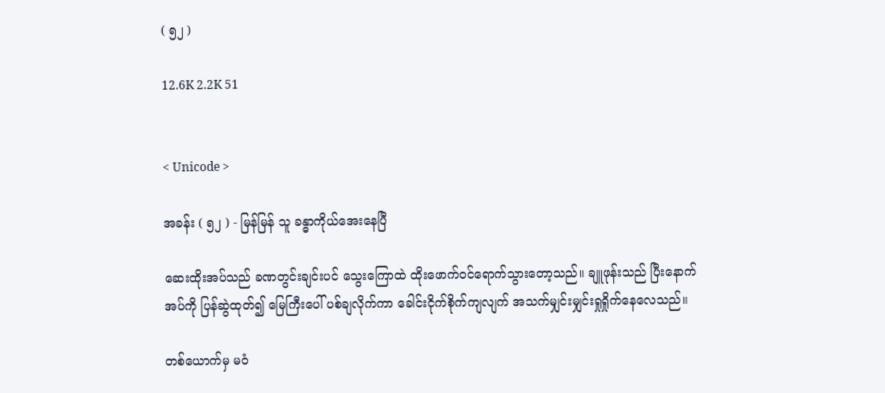( ၅၂ )

12.6K 2.2K 51


< Unicode >

အခန်း ( ၅၂ ) - မြန်မြန် သူ ခန္ဓာကိုယ်အေးနေပြီ

ဆေးထိုးအပ်သည် ခဏတွင်းချင်းပင် သွေးကြောထဲ ထိုးဖောက်ဝင်ရောက်သွားတော့သည်။ ချူဖုန်းသည် ပြီးနောက် အပ်ကို ပြန်ဆွဲထုတ်၍ မြေကြီးပေါ် ပစ်ချလိုက်ကာ ခေါင်းငိုက်စိုက်ကျလျက် အသက်မျှင်းမျှင်းရှုရှိုက်နေလေသည်။

တစ်ယောက်မှ မဝံ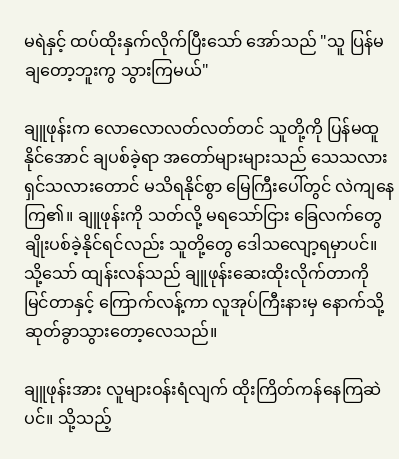မရဲနှင့် ထပ်ထိုးနှက်လိုက်ပြီးသော် အော်သည် "သူ ပြန်မချတော့ဘူးကွ သွားကြမယ်"

ချူဖုန်းက လောလောလတ်လတ်တင် သူတို့ကို ပြန်မထူနိုင်အောင် ချပစ်ခဲ့ရာ အတော်များများသည် သေသလား ရှင်သလားတောင် မသိရနိုင်စွာ မြေကြီးပေါ်တွင် လဲကျနေကြ၏။ ချူဖုန်းကို သတ်လို့ မရသော်ငြား ခြေလက်တွေ ချိုးပစ်ခဲ့နိုင်ရင်လည်း သူတို့တွေ ဒေါသလျော့ရမှာပင်။ သို့သော် ထျန်းလန်သည် ချူဖုန်းဆေးထိုးလိုက်တာကို မြင်တာနှင့် ကြောက်လန့်ကာ လူအုပ်ကြီးနားမှ နောက်သို့ ဆုတ်ခွာသွားတော့လေသည်။

ချူဖုန်းအား လူများဝန်းရံလျက် ထိုးကြိတ်ကန်နေကြဆဲပင်။ သို့သည့်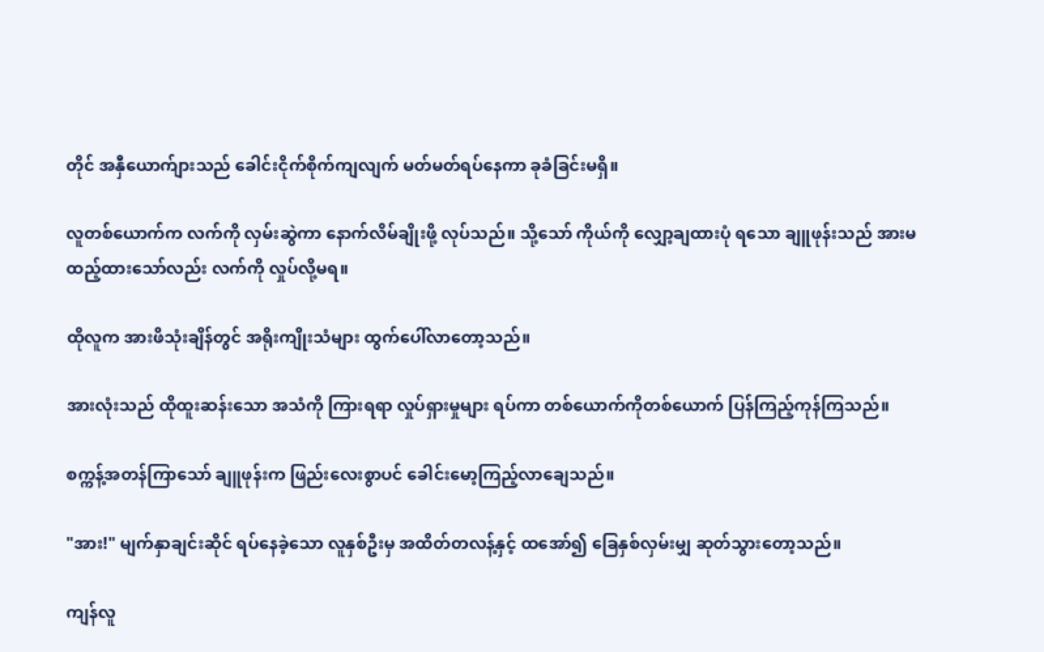တိုင် အနှီယောက်ျားသည် ခေါင်းငိုက်စိုက်ကျလျက် မတ်မတ်ရပ်နေကာ ခုခံခြင်းမရှိ။

လူတစ်ယောက်က လက်ကို လှမ်းဆွဲကာ နောက်လိမ်ချိုးဖို့ လုပ်သည်။ သို့သော် ကိုယ်ကို လျှော့ချထားပုံ ရသော ချူဖုန်းသည် အားမထည့်ထားသော်လည်း လက်ကို လှုပ်လို့မရ။

ထိုလူက အားဖိသုံးချိန်တွင် အရိုးကျိုးသံများ ထွက်ပေါ်လာတော့သည်။

အားလုံးသည် ထိုထူးဆန်းသော အသံကို ကြားရရာ လှုပ်ရှားမှုများ ရပ်ကာ တစ်ယောက်ကိုတစ်ယောက် ပြန်ကြည့်ကုန်ကြသည်။

စက္ကန့်အတန်ကြာသော် ချူဖုန်းက ဖြည်းလေးစွာပင် ခေါင်းမော့ကြည့်လာချေသည်။

"အား!" မျက်နှာချင်းဆိုင် ရပ်နေခဲ့သော လူနှစ်ဦးမှ အထိတ်တလန့်နှင့် ထအော်၍ ခြေနှစ်လှမ်းမျှ ဆုတ်သွားတော့သည်။

ကျန်လူ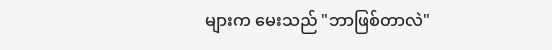များက မေးသည် "ဘာဖြစ်တာလဲ"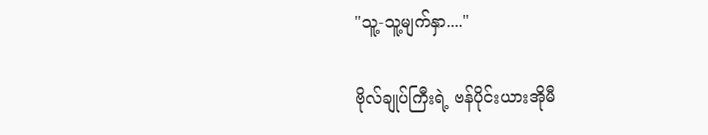"သူ့-သူ့မျက်နှာ...."

ဗိုလ်ချုပ်ကြီးရဲ့ ဗန်ပိုင်းယားအိုမီ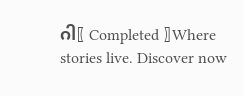ဂါ〖 Completed 〗Where stories live. Discover now